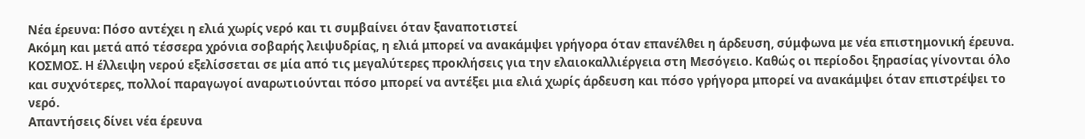Νέα έρευνα: Πόσο αντέχει η ελιά χωρίς νερό και τι συμβαίνει όταν ξαναποτιστεί
Ακόμη και μετά από τέσσερα χρόνια σοβαρής λειψυδρίας, η ελιά μπορεί να ανακάμψει γρήγορα όταν επανέλθει η άρδευση, σύμφωνα με νέα επιστημονική έρευνα.
ΚΟΣΜΟΣ. Η έλλειψη νερού εξελίσσεται σε μία από τις μεγαλύτερες προκλήσεις για την ελαιοκαλλιέργεια στη Μεσόγειο. Καθώς οι περίοδοι ξηρασίας γίνονται όλο και συχνότερες, πολλοί παραγωγοί αναρωτιούνται πόσο μπορεί να αντέξει μια ελιά χωρίς άρδευση και πόσο γρήγορα μπορεί να ανακάμψει όταν επιστρέψει το νερό.
Απαντήσεις δίνει νέα έρευνα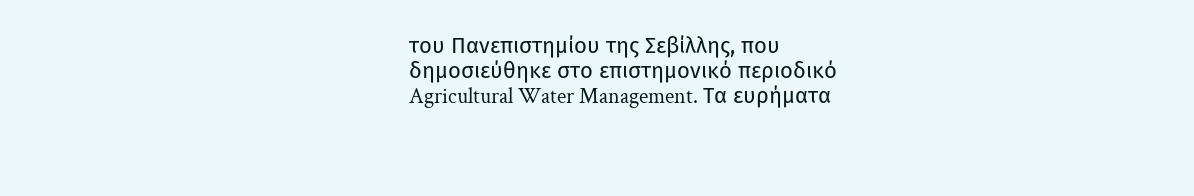του Πανεπιστημίου της Σεβίλλης, που δημοσιεύθηκε στο επιστημονικό περιοδικό Agricultural Water Management. Τα ευρήματα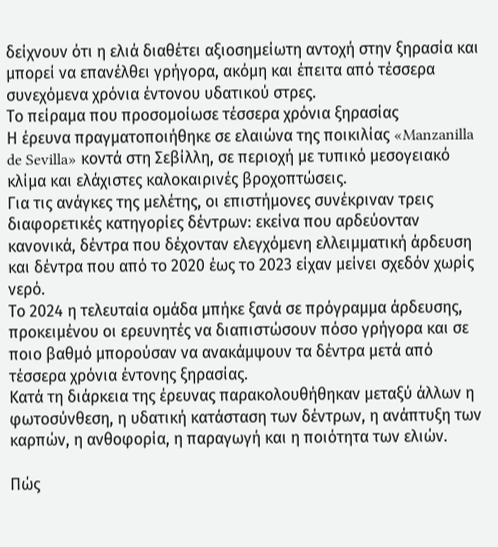δείχνουν ότι η ελιά διαθέτει αξιοσημείωτη αντοχή στην ξηρασία και μπορεί να επανέλθει γρήγορα, ακόμη και έπειτα από τέσσερα συνεχόμενα χρόνια έντονου υδατικού στρες.
Το πείραμα που προσομοίωσε τέσσερα χρόνια ξηρασίας
Η έρευνα πραγματοποιήθηκε σε ελαιώνα της ποικιλίας «Manzanilla de Sevilla» κοντά στη Σεβίλλη, σε περιοχή με τυπικό μεσογειακό κλίμα και ελάχιστες καλοκαιρινές βροχοπτώσεις.
Για τις ανάγκες της μελέτης, οι επιστήμονες συνέκριναν τρεις διαφορετικές κατηγορίες δέντρων: εκείνα που αρδεύονταν κανονικά, δέντρα που δέχονταν ελεγχόμενη ελλειμματική άρδευση και δέντρα που από το 2020 έως το 2023 είχαν μείνει σχεδόν χωρίς νερό.
Το 2024 η τελευταία ομάδα μπήκε ξανά σε πρόγραμμα άρδευσης, προκειμένου οι ερευνητές να διαπιστώσουν πόσο γρήγορα και σε ποιο βαθμό μπορούσαν να ανακάμψουν τα δέντρα μετά από τέσσερα χρόνια έντονης ξηρασίας.
Κατά τη διάρκεια της έρευνας παρακολουθήθηκαν μεταξύ άλλων η φωτοσύνθεση, η υδατική κατάσταση των δέντρων, η ανάπτυξη των καρπών, η ανθοφορία, η παραγωγή και η ποιότητα των ελιών.

Πώς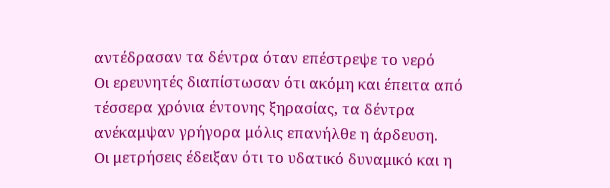αντέδρασαν τα δέντρα όταν επέστρεψε το νερό
Οι ερευνητές διαπίστωσαν ότι ακόμη και έπειτα από τέσσερα χρόνια έντονης ξηρασίας, τα δέντρα ανέκαμψαν γρήγορα μόλις επανήλθε η άρδευση.
Οι μετρήσεις έδειξαν ότι το υδατικό δυναμικό και η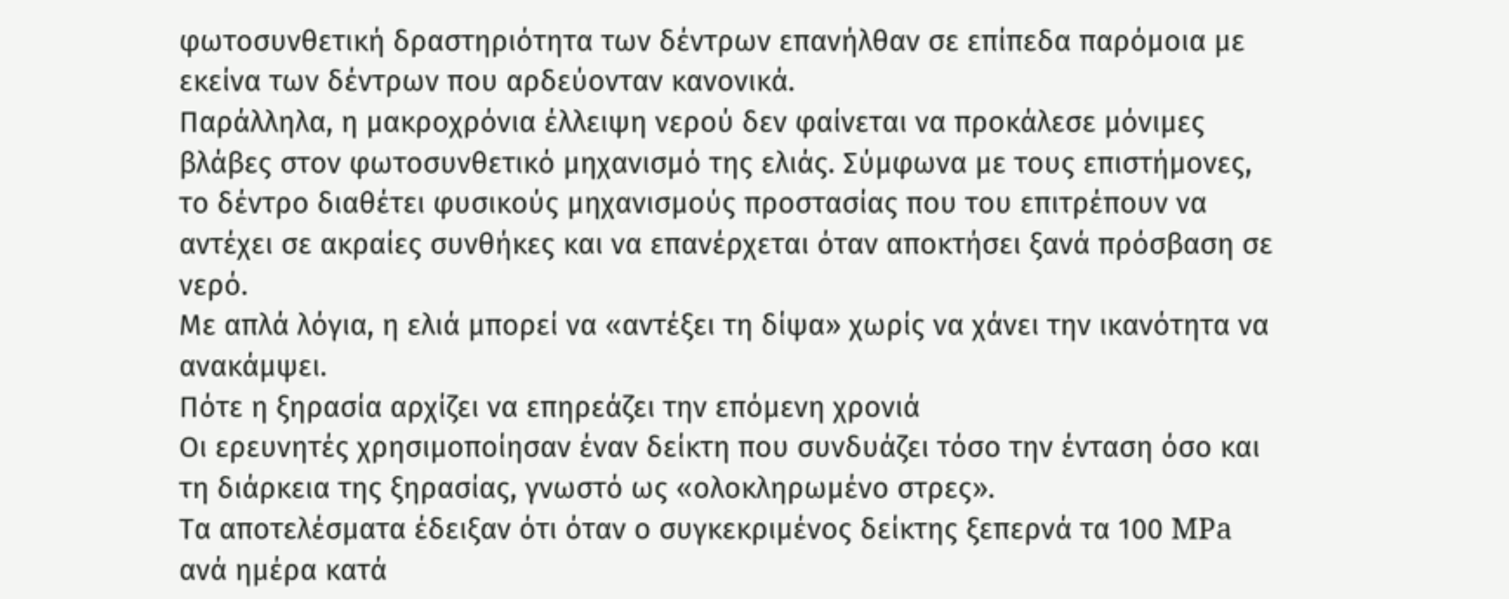φωτοσυνθετική δραστηριότητα των δέντρων επανήλθαν σε επίπεδα παρόμοια με εκείνα των δέντρων που αρδεύονταν κανονικά.
Παράλληλα, η μακροχρόνια έλλειψη νερού δεν φαίνεται να προκάλεσε μόνιμες βλάβες στον φωτοσυνθετικό μηχανισμό της ελιάς. Σύμφωνα με τους επιστήμονες, το δέντρο διαθέτει φυσικούς μηχανισμούς προστασίας που του επιτρέπουν να αντέχει σε ακραίες συνθήκες και να επανέρχεται όταν αποκτήσει ξανά πρόσβαση σε νερό.
Με απλά λόγια, η ελιά μπορεί να «αντέξει τη δίψα» χωρίς να χάνει την ικανότητα να ανακάμψει.
Πότε η ξηρασία αρχίζει να επηρεάζει την επόμενη χρονιά
Οι ερευνητές χρησιμοποίησαν έναν δείκτη που συνδυάζει τόσο την ένταση όσο και τη διάρκεια της ξηρασίας, γνωστό ως «ολοκληρωμένο στρες».
Τα αποτελέσματα έδειξαν ότι όταν ο συγκεκριμένος δείκτης ξεπερνά τα 100 MPa ανά ημέρα κατά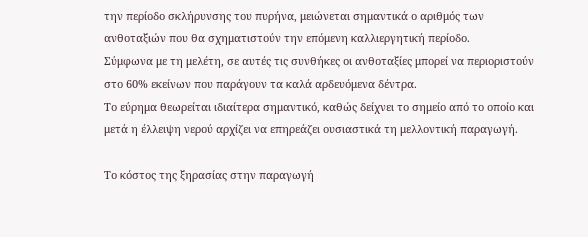την περίοδο σκλήρυνσης του πυρήνα, μειώνεται σημαντικά ο αριθμός των ανθοταξιών που θα σχηματιστούν την επόμενη καλλιεργητική περίοδο.
Σύμφωνα με τη μελέτη, σε αυτές τις συνθήκες οι ανθοταξίες μπορεί να περιοριστούν στο 60% εκείνων που παράγουν τα καλά αρδευόμενα δέντρα.
Το εύρημα θεωρείται ιδιαίτερα σημαντικό, καθώς δείχνει το σημείο από το οποίο και μετά η έλλειψη νερού αρχίζει να επηρεάζει ουσιαστικά τη μελλοντική παραγωγή.

Το κόστος της ξηρασίας στην παραγωγή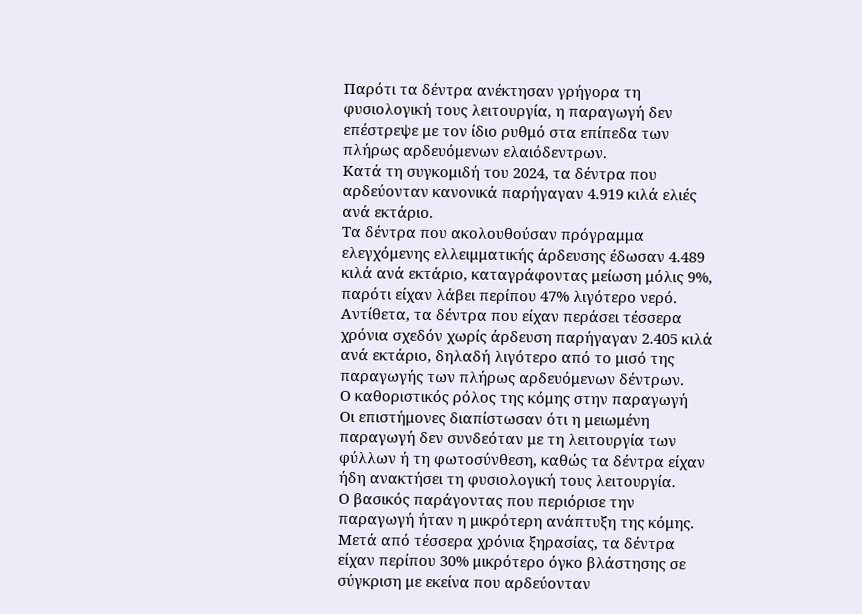Παρότι τα δέντρα ανέκτησαν γρήγορα τη φυσιολογική τους λειτουργία, η παραγωγή δεν επέστρεψε με τον ίδιο ρυθμό στα επίπεδα των πλήρως αρδευόμενων ελαιόδεντρων.
Κατά τη συγκομιδή του 2024, τα δέντρα που αρδεύονταν κανονικά παρήγαγαν 4.919 κιλά ελιές ανά εκτάριο.
Τα δέντρα που ακολουθούσαν πρόγραμμα ελεγχόμενης ελλειμματικής άρδευσης έδωσαν 4.489 κιλά ανά εκτάριο, καταγράφοντας μείωση μόλις 9%, παρότι είχαν λάβει περίπου 47% λιγότερο νερό.
Αντίθετα, τα δέντρα που είχαν περάσει τέσσερα χρόνια σχεδόν χωρίς άρδευση παρήγαγαν 2.405 κιλά ανά εκτάριο, δηλαδή λιγότερο από το μισό της παραγωγής των πλήρως αρδευόμενων δέντρων.
Ο καθοριστικός ρόλος της κόμης στην παραγωγή
Οι επιστήμονες διαπίστωσαν ότι η μειωμένη παραγωγή δεν συνδεόταν με τη λειτουργία των φύλλων ή τη φωτοσύνθεση, καθώς τα δέντρα είχαν ήδη ανακτήσει τη φυσιολογική τους λειτουργία.
Ο βασικός παράγοντας που περιόρισε την παραγωγή ήταν η μικρότερη ανάπτυξη της κόμης.
Μετά από τέσσερα χρόνια ξηρασίας, τα δέντρα είχαν περίπου 30% μικρότερο όγκο βλάστησης σε σύγκριση με εκείνα που αρδεύονταν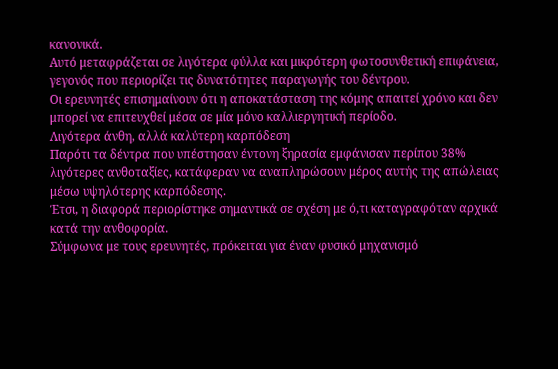κανονικά.
Αυτό μεταφράζεται σε λιγότερα φύλλα και μικρότερη φωτοσυνθετική επιφάνεια, γεγονός που περιορίζει τις δυνατότητες παραγωγής του δέντρου.
Οι ερευνητές επισημαίνουν ότι η αποκατάσταση της κόμης απαιτεί χρόνο και δεν μπορεί να επιτευχθεί μέσα σε μία μόνο καλλιεργητική περίοδο.
Λιγότερα άνθη, αλλά καλύτερη καρπόδεση
Παρότι τα δέντρα που υπέστησαν έντονη ξηρασία εμφάνισαν περίπου 38% λιγότερες ανθοταξίες, κατάφεραν να αναπληρώσουν μέρος αυτής της απώλειας μέσω υψηλότερης καρπόδεσης.
Έτσι, η διαφορά περιορίστηκε σημαντικά σε σχέση με ό,τι καταγραφόταν αρχικά κατά την ανθοφορία.
Σύμφωνα με τους ερευνητές, πρόκειται για έναν φυσικό μηχανισμό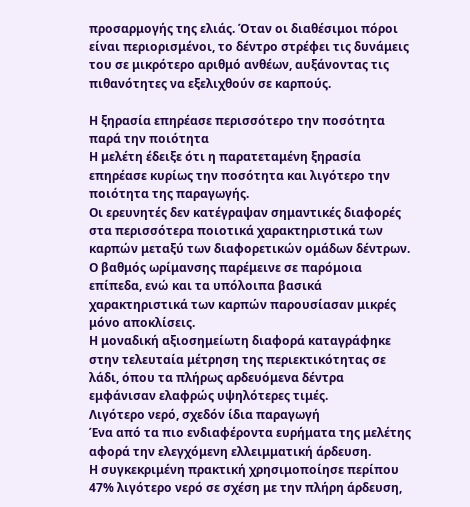προσαρμογής της ελιάς. Όταν οι διαθέσιμοι πόροι είναι περιορισμένοι, το δέντρο στρέφει τις δυνάμεις του σε μικρότερο αριθμό ανθέων, αυξάνοντας τις πιθανότητες να εξελιχθούν σε καρπούς.

Η ξηρασία επηρέασε περισσότερο την ποσότητα παρά την ποιότητα
Η μελέτη έδειξε ότι η παρατεταμένη ξηρασία επηρέασε κυρίως την ποσότητα και λιγότερο την ποιότητα της παραγωγής.
Οι ερευνητές δεν κατέγραψαν σημαντικές διαφορές στα περισσότερα ποιοτικά χαρακτηριστικά των καρπών μεταξύ των διαφορετικών ομάδων δέντρων.
Ο βαθμός ωρίμανσης παρέμεινε σε παρόμοια επίπεδα, ενώ και τα υπόλοιπα βασικά χαρακτηριστικά των καρπών παρουσίασαν μικρές μόνο αποκλίσεις.
Η μοναδική αξιοσημείωτη διαφορά καταγράφηκε στην τελευταία μέτρηση της περιεκτικότητας σε λάδι, όπου τα πλήρως αρδευόμενα δέντρα εμφάνισαν ελαφρώς υψηλότερες τιμές.
Λιγότερο νερό, σχεδόν ίδια παραγωγή
Ένα από τα πιο ενδιαφέροντα ευρήματα της μελέτης αφορά την ελεγχόμενη ελλειμματική άρδευση.
Η συγκεκριμένη πρακτική χρησιμοποίησε περίπου 47% λιγότερο νερό σε σχέση με την πλήρη άρδευση,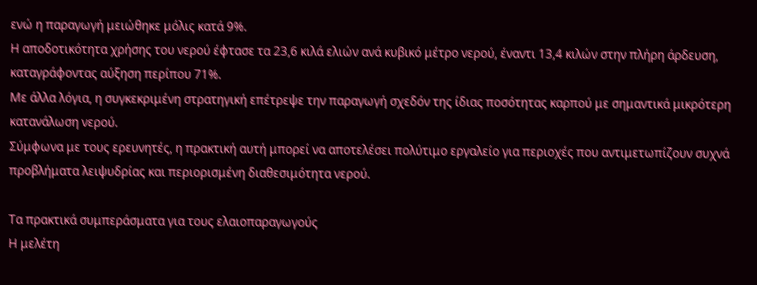ενώ η παραγωγή μειώθηκε μόλις κατά 9%.
Η αποδοτικότητα χρήσης του νερού έφτασε τα 23,6 κιλά ελιών ανά κυβικό μέτρο νερού, έναντι 13,4 κιλών στην πλήρη άρδευση, καταγράφοντας αύξηση περίπου 71%.
Με άλλα λόγια, η συγκεκριμένη στρατηγική επέτρεψε την παραγωγή σχεδόν της ίδιας ποσότητας καρπού με σημαντικά μικρότερη κατανάλωση νερού.
Σύμφωνα με τους ερευνητές, η πρακτική αυτή μπορεί να αποτελέσει πολύτιμο εργαλείο για περιοχές που αντιμετωπίζουν συχνά προβλήματα λειψυδρίας και περιορισμένη διαθεσιμότητα νερού.

Τα πρακτικά συμπεράσματα για τους ελαιοπαραγωγούς
Η μελέτη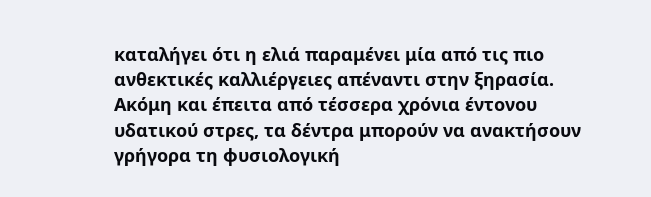καταλήγει ότι η ελιά παραμένει μία από τις πιο ανθεκτικές καλλιέργειες απέναντι στην ξηρασία.
Ακόμη και έπειτα από τέσσερα χρόνια έντονου υδατικού στρες, τα δέντρα μπορούν να ανακτήσουν γρήγορα τη φυσιολογική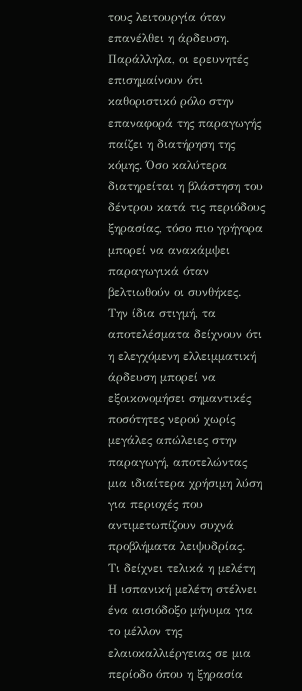τους λειτουργία όταν επανέλθει η άρδευση.
Παράλληλα, οι ερευνητές επισημαίνουν ότι καθοριστικό ρόλο στην επαναφορά της παραγωγής παίζει η διατήρηση της κόμης. Όσο καλύτερα διατηρείται η βλάστηση του δέντρου κατά τις περιόδους ξηρασίας, τόσο πιο γρήγορα μπορεί να ανακάμψει παραγωγικά όταν βελτιωθούν οι συνθήκες.
Την ίδια στιγμή, τα αποτελέσματα δείχνουν ότι η ελεγχόμενη ελλειμματική άρδευση μπορεί να εξοικονομήσει σημαντικές ποσότητες νερού χωρίς μεγάλες απώλειες στην παραγωγή, αποτελώντας μια ιδιαίτερα χρήσιμη λύση για περιοχές που αντιμετωπίζουν συχνά προβλήματα λειψυδρίας.
Τι δείχνει τελικά η μελέτη
Η ισπανική μελέτη στέλνει ένα αισιόδοξο μήνυμα για το μέλλον της ελαιοκαλλιέργειας σε μια περίοδο όπου η ξηρασία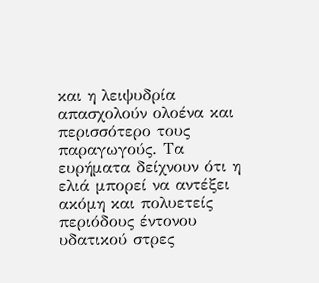και η λειψυδρία απασχολούν ολοένα και περισσότερο τους παραγωγούς. Τα ευρήματα δείχνουν ότι η ελιά μπορεί να αντέξει ακόμη και πολυετείς περιόδους έντονου υδατικού στρες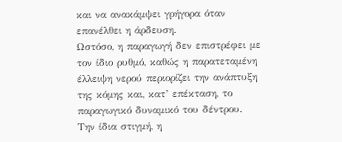και να ανακάμψει γρήγορα όταν επανέλθει η άρδευση.
Ωστόσο, η παραγωγή δεν επιστρέφει με τον ίδιο ρυθμό, καθώς η παρατεταμένη έλλειψη νερού περιορίζει την ανάπτυξη της κόμης και, κατ’ επέκταση, το παραγωγικό δυναμικό του δέντρου.
Την ίδια στιγμή, η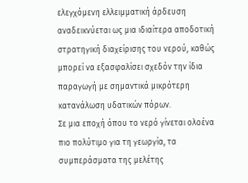ελεγχόμενη ελλειμματική άρδευση αναδεικνύεται ως μια ιδιαίτερα αποδοτική στρατηγική διαχείρισης του νερού, καθώς μπορεί να εξασφαλίσει σχεδόν την ίδια παραγωγή με σημαντικά μικρότερη κατανάλωση υδατικών πόρων.
Σε μια εποχή όπου το νερό γίνεται ολοένα πιο πολύτιμο για τη γεωργία, τα συμπεράσματα της μελέτης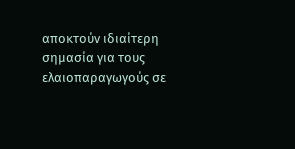αποκτούν ιδιαίτερη σημασία για τους ελαιοπαραγωγούς σε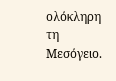ολόκληρη τη Μεσόγειο.